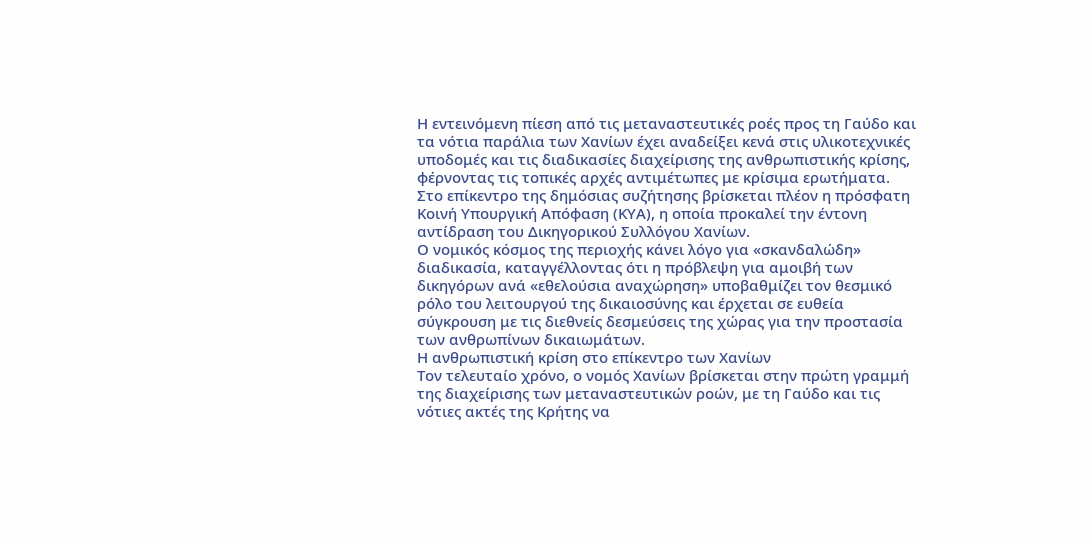Η εντεινόμενη πίεση από τις μεταναστευτικές ροές προς τη Γαύδο και τα νότια παράλια των Χανίων έχει αναδείξει κενά στις υλικοτεχνικές υποδομές και τις διαδικασίες διαχείρισης της ανθρωπιστικής κρίσης, φέρνοντας τις τοπικές αρχές αντιμέτωπες με κρίσιμα ερωτήματα.
Στο επίκεντρο της δημόσιας συζήτησης βρίσκεται πλέον η πρόσφατη Κοινή Υπουργική Απόφαση (ΚΥΑ), η οποία προκαλεί την έντονη αντίδραση του Δικηγορικού Συλλόγου Χανίων.
Ο νομικός κόσμος της περιοχής κάνει λόγο για «σκανδαλώδη» διαδικασία, καταγγέλλοντας ότι η πρόβλεψη για αμοιβή των δικηγόρων ανά «εθελούσια αναχώρηση» υποβαθμίζει τον θεσμικό ρόλο του λειτουργού της δικαιοσύνης και έρχεται σε ευθεία σύγκρουση με τις διεθνείς δεσμεύσεις της χώρας για την προστασία των ανθρωπίνων δικαιωμάτων.
Η ανθρωπιστική κρίση στο επίκεντρο των Χανίων
Τον τελευταίο χρόνο, ο νομός Χανίων βρίσκεται στην πρώτη γραμμή της διαχείρισης των μεταναστευτικών ροών, με τη Γαύδο και τις νότιες ακτές της Κρήτης να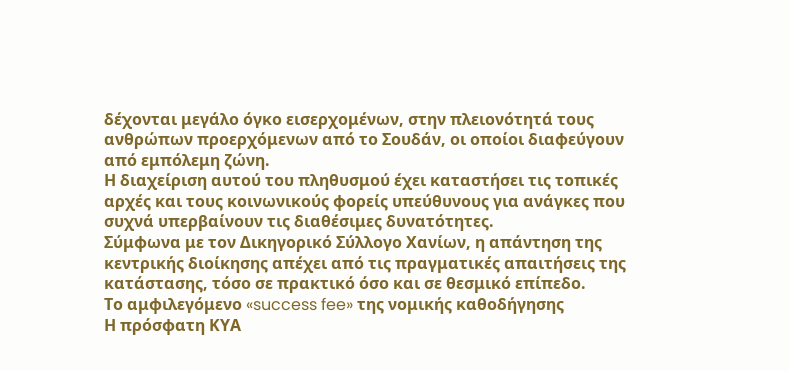δέχονται μεγάλο όγκο εισερχομένων, στην πλειονότητά τους ανθρώπων προερχόμενων από το Σουδάν, οι οποίοι διαφεύγουν από εμπόλεμη ζώνη.
Η διαχείριση αυτού του πληθυσμού έχει καταστήσει τις τοπικές αρχές και τους κοινωνικούς φορείς υπεύθυνους για ανάγκες που συχνά υπερβαίνουν τις διαθέσιμες δυνατότητες.
Σύμφωνα με τον Δικηγορικό Σύλλογο Χανίων, η απάντηση της κεντρικής διοίκησης απέχει από τις πραγματικές απαιτήσεις της κατάστασης, τόσο σε πρακτικό όσο και σε θεσμικό επίπεδο.
Το αμφιλεγόμενο «success fee» της νομικής καθοδήγησης
Η πρόσφατη ΚΥΑ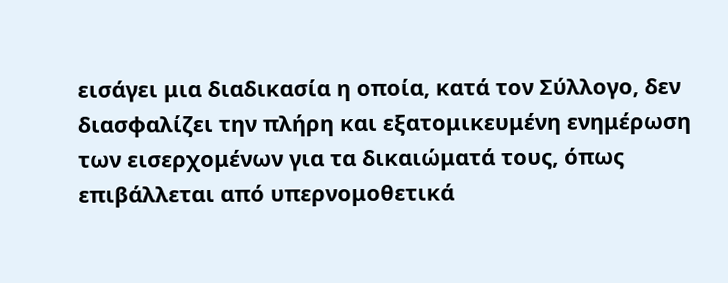εισάγει μια διαδικασία η οποία, κατά τον Σύλλογο, δεν διασφαλίζει την πλήρη και εξατομικευμένη ενημέρωση των εισερχομένων για τα δικαιώματά τους, όπως επιβάλλεται από υπερνομοθετικά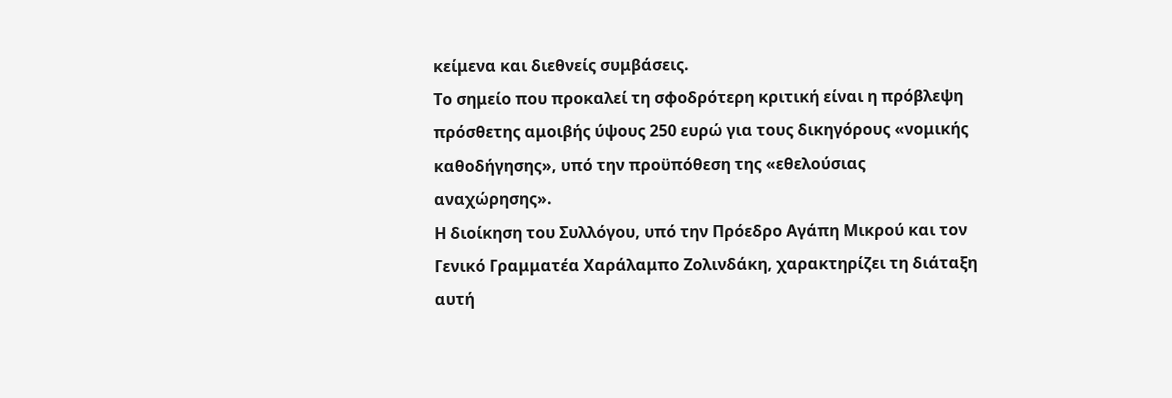κείμενα και διεθνείς συμβάσεις.
Το σημείο που προκαλεί τη σφοδρότερη κριτική είναι η πρόβλεψη πρόσθετης αμοιβής ύψους 250 ευρώ για τους δικηγόρους «νομικής καθοδήγησης», υπό την προϋπόθεση της «εθελούσιας αναχώρησης».
Η διοίκηση του Συλλόγου, υπό την Πρόεδρο Αγάπη Μικρού και τον Γενικό Γραμματέα Χαράλαμπο Ζολινδάκη, χαρακτηρίζει τη διάταξη αυτή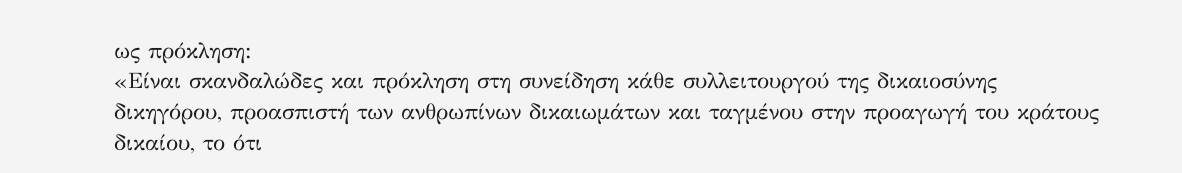ως πρόκληση:
«Είναι σκανδαλώδες και πρόκληση στη συνείδηση κάθε συλλειτουργού της δικαιοσύνης δικηγόρου, προασπιστή των ανθρωπίνων δικαιωμάτων και ταγμένου στην προαγωγή του κράτους δικαίου, το ότι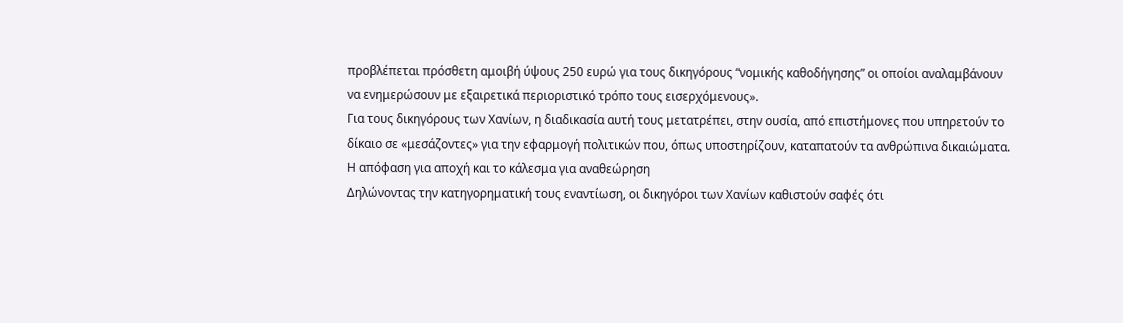προβλέπεται πρόσθετη αμοιβή ύψους 250 ευρώ για τους δικηγόρους “νομικής καθοδήγησης” οι οποίοι αναλαμβάνουν να ενημερώσουν με εξαιρετικά περιοριστικό τρόπο τους εισερχόμενους».
Για τους δικηγόρους των Χανίων, η διαδικασία αυτή τους μετατρέπει, στην ουσία, από επιστήμονες που υπηρετούν το δίκαιο σε «μεσάζοντες» για την εφαρμογή πολιτικών που, όπως υποστηρίζουν, καταπατούν τα ανθρώπινα δικαιώματα.
Η απόφαση για αποχή και το κάλεσμα για αναθεώρηση
Δηλώνοντας την κατηγορηματική τους εναντίωση, οι δικηγόροι των Χανίων καθιστούν σαφές ότι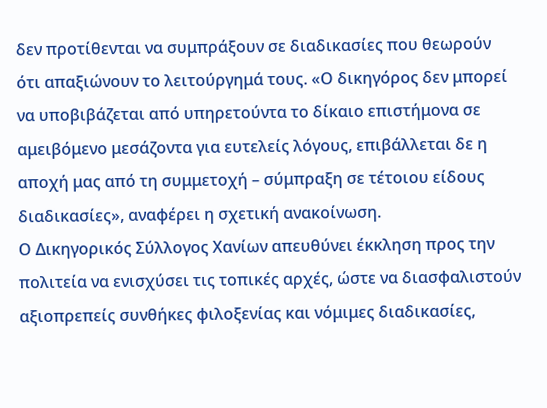δεν προτίθενται να συμπράξουν σε διαδικασίες που θεωρούν ότι απαξιώνουν το λειτούργημά τους. «Ο δικηγόρος δεν μπορεί να υποβιβάζεται από υπηρετούντα το δίκαιο επιστήμονα σε αμειβόμενο μεσάζοντα για ευτελείς λόγους, επιβάλλεται δε η αποχή μας από τη συμμετοχή – σύμπραξη σε τέτοιου είδους διαδικασίες», αναφέρει η σχετική ανακοίνωση.
Ο Δικηγορικός Σύλλογος Χανίων απευθύνει έκκληση προς την πολιτεία να ενισχύσει τις τοπικές αρχές, ώστε να διασφαλιστούν αξιοπρεπείς συνθήκες φιλοξενίας και νόμιμες διαδικασίες,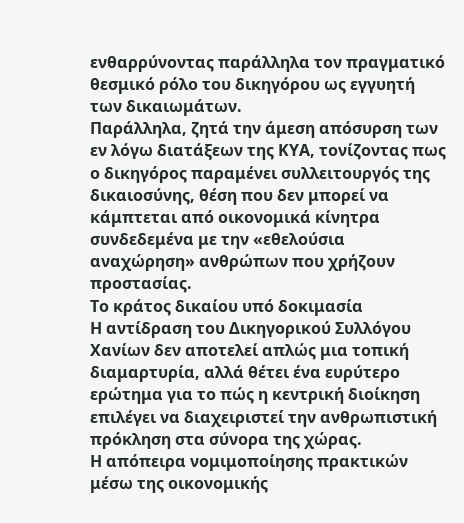ενθαρρύνοντας παράλληλα τον πραγματικό θεσμικό ρόλο του δικηγόρου ως εγγυητή των δικαιωμάτων.
Παράλληλα, ζητά την άμεση απόσυρση των εν λόγω διατάξεων της ΚΥΑ, τονίζοντας πως ο δικηγόρος παραμένει συλλειτουργός της δικαιοσύνης, θέση που δεν μπορεί να κάμπτεται από οικονομικά κίνητρα συνδεδεμένα με την «εθελούσια αναχώρηση» ανθρώπων που χρήζουν προστασίας.
Το κράτος δικαίου υπό δοκιμασία
Η αντίδραση του Δικηγορικού Συλλόγου Χανίων δεν αποτελεί απλώς μια τοπική διαμαρτυρία, αλλά θέτει ένα ευρύτερο ερώτημα για το πώς η κεντρική διοίκηση επιλέγει να διαχειριστεί την ανθρωπιστική πρόκληση στα σύνορα της χώρας.
Η απόπειρα νομιμοποίησης πρακτικών μέσω της οικονομικής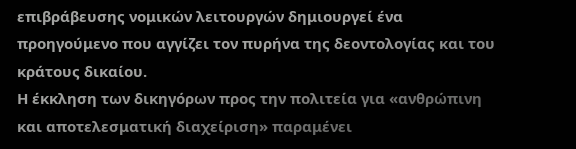επιβράβευσης νομικών λειτουργών δημιουργεί ένα προηγούμενο που αγγίζει τον πυρήνα της δεοντολογίας και του κράτους δικαίου.
Η έκκληση των δικηγόρων προς την πολιτεία για «ανθρώπινη και αποτελεσματική διαχείριση» παραμένει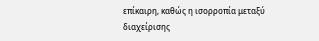επίκαιρη, καθώς η ισορροπία μεταξύ διαχείρισης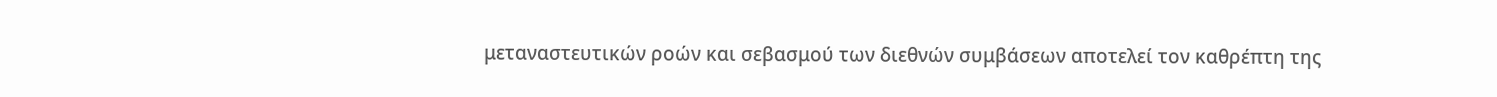μεταναστευτικών ροών και σεβασμού των διεθνών συμβάσεων αποτελεί τον καθρέπτη της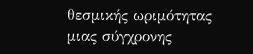θεσμικής ωριμότητας μιας σύγχρονης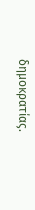δημοκρατίας.